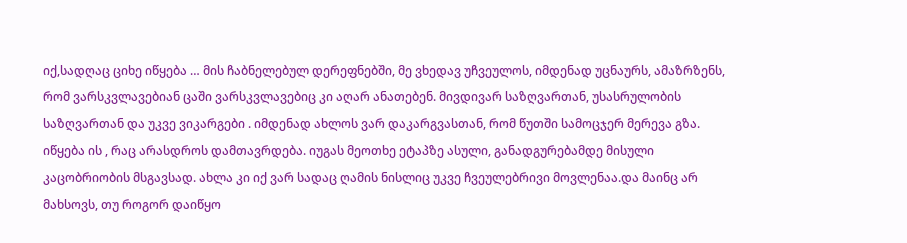იქ,სადღაც ციხე იწყება … მის ჩაბნელებულ დერეფნებში, მე ვხედავ უჩვეულოს, იმდენად უცნაურს, ამაზრზენს, რომ ვარსკვლავებიან ცაში ვარსკვლავებიც კი აღარ ანათებენ. მივდივარ საზღვართან, უსასრულობის საზღვართან და უკვე ვიკარგები . იმდენად ახლოს ვარ დაკარგვასთან, რომ წუთში სამოცჯერ მერევა გზა. იწყება ის , რაც არასდროს დამთავრდება. იუგას მეოთხე ეტაპზე ასული, განადგურებამდე მისული კაცობრიობის მსგავსად. ახლა კი იქ ვარ სადაც ღამის ნისლიც უკვე ჩვეულებრივი მოვლენაა.და მაინც არ მახსოვს, თუ როგორ დაიწყო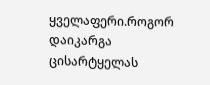ყველაფერი.როგორ დაიკარგა ცისარტყელას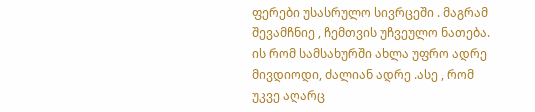ფერები უსასრულო სივრცეში . მაგრამ შევამჩნიე , ჩემთვის უჩვეულო ნათება. ის რომ სამსახურში ახლა უფრო ადრე მივდიოდი, ძალიან ადრე .ასე , რომ უკვე აღარც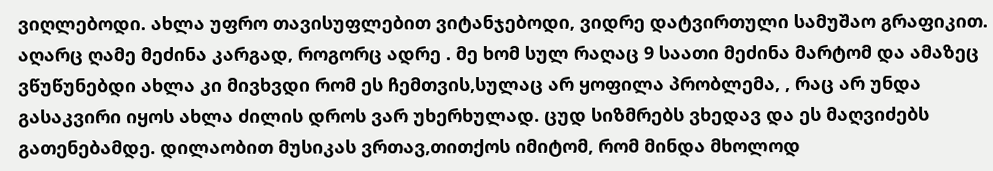ვიღლებოდი. ახლა უფრო თავისუფლებით ვიტანჯებოდი, ვიდრე დატვირთული სამუშაო გრაფიკით. აღარც ღამე მეძინა კარგად, როგორც ადრე . მე ხომ სულ რაღაც 9 საათი მეძინა მარტომ და ამაზეც ვწუწუნებდი ახლა კი მივხვდი რომ ეს ჩემთვის,სულაც არ ყოფილა პრობლემა, , რაც არ უნდა გასაკვირი იყოს ახლა ძილის დროს ვარ უხერხულად. ცუდ სიზმრებს ვხედავ და ეს მაღვიძებს გათენებამდე. დილაობით მუსიკას ვრთავ,თითქოს იმიტომ, რომ მინდა მხოლოდ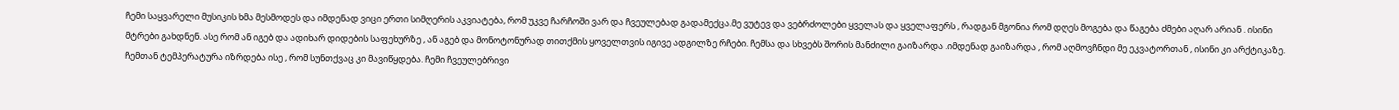ჩემი საყვარელი მუსიკის ხმა მესმოდეს და იმდენად ვიცი ერთი სიმღერის აკვიატება, რომ უკვე ჩარჩოში ვარ და ჩვეულებად გადამექცა.მე ვუტევ და ვებრძოლები ყველას და ყველაფერს , რადგან მგონია რომ დღეს მოგება და წაგება ძმები აღარ არიან . ისინი მტრები გახდნენ. ასე რომ ან იგებ და ადიხარ დიდების საფეხურზე , ან აგებ და მონოტონურად თითქმის ყოველთვის იგივე ადგილზე რჩები. ჩემსა და სხვებს შორის მანძილი გაიზარდა .იმდენად გაიზარდა , რომ აღმოვჩნდი მე ეკვატორთან , ისინი კი არქტიკაზე. ჩემთან ტემპერატურა იზრდება ისე , რომ სუნთქვაც კი მავიწყდება. ჩემი ჩვეულებრივი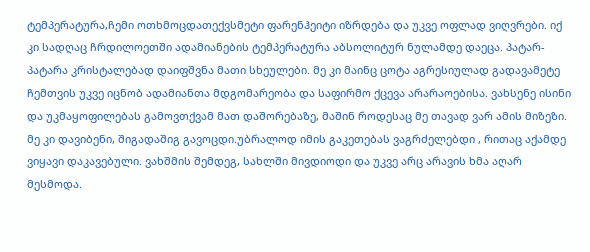ტემპერატურა,ჩემი ოთხმოცდათექვსმეტი ფარენჰეიტი იზრდება და უკვე ოფლად ვიღვრები. იქ კი სადღაც ჩრდილოეთში ადამიანების ტემპერატურა აბსოლიტურ ნულამდე დაეცა. პატარ-პატარა კრისტალებად დაიფშვნა მათი სხეულები. მე კი მაინც ცოტა აგრესიულად გადავამეტე ჩემთვის უკვე იცნობ ადამიანთა მდგომარეობა და საფირმო ქცევა არარაოებისა. ვახსენე ისინი და უკმაყოფილებას გამოვთქვამ მათ დაშორებაზე, მაშინ როდესაც მე თავად ვარ ამის მიზეზი. მე კი დავიბენი, შიგადაშიგ გავოცდი.უბრალოდ იმის გაკეთებას ვაგრძელებდი , რითაც აქამდე ვიყავი დაკავებული. ვახშმის შემდეგ, სახლში მივდიოდი და უკვე არც არავის ხმა აღარ მესმოდა.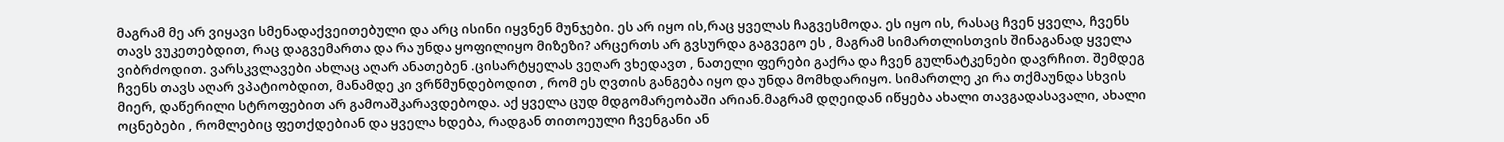მაგრამ მე არ ვიყავი სმენადაქვეითებული და არც ისინი იყვნენ მუნჯები. ეს არ იყო ის,რაც ყველას ჩაგვესმოდა. ეს იყო ის, რასაც ჩვენ ყველა, ჩვენს თავს ვუკეთებდით, რაც დაგვემართა და რა უნდა ყოფილიყო მიზეზი? არცერთს არ გვსურდა გაგვეგო ეს , მაგრამ სიმართლისთვის შინაგანად ყველა ვიბრძოდით. ვარსკვლავები ახლაც აღარ ანათებენ .ცისარტყელას ვეღარ ვხედავთ , ნათელი ფერები გაქრა და ჩვენ გულნატკენები დავრჩით. შემდეგ ჩვენს თავს აღარ ვპატიობდით, მანამდე კი ვრწმუნდებოდით , რომ ეს ღვთის განგება იყო და უნდა მომხდარიყო. სიმართლე კი რა თქმაუნდა სხვის მიერ, დაწერილი სტროფებით არ გამოაშკარავდებოდა. აქ ყველა ცუდ მდგომარეობაში არიან.მაგრამ დღეიდან იწყება ახალი თავგადასავალი, ახალი ოცნებები , რომლებიც ფეთქდებიან და ყველა ხდება, რადგან თითოეული ჩვენგანი ან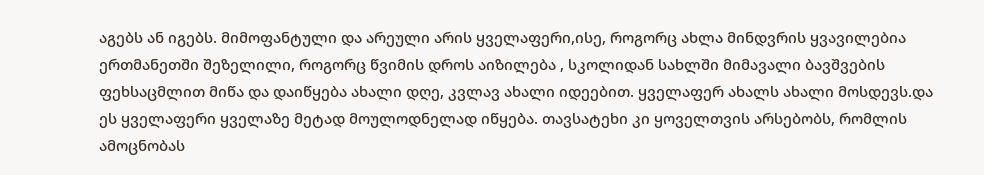აგებს ან იგებს. მიმოფანტული და არეული არის ყველაფერი,ისე, როგორც ახლა მინდვრის ყვავილებია ერთმანეთში შეზელილი, როგორც წვიმის დროს აიზილება , სკოლიდან სახლში მიმავალი ბავშვების ფეხსაცმლით მიწა და დაიწყება ახალი დღე, კვლავ ახალი იდეებით. ყველაფერ ახალს ახალი მოსდევს.და ეს ყველაფერი ყველაზე მეტად მოულოდნელად იწყება. თავსატეხი კი ყოველთვის არსებობს, რომლის ამოცნობას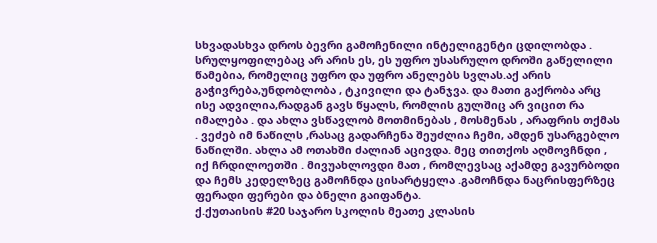სხვადასხვა დროს ბევრი გამოჩენილი ინტელიგენტი ცდილობდა . სრულყოფილებაც არ არის ეს, ეს უფრო უსასრულო დროში გაწელილი წამებია, რომელიც უფრო და უფრო ანელებს სვლას.აქ არის გაჭივრება,უნდობლობა , ტკივილი და ტანჯვა. და მათი გაქრობა არც ისე ადვილია,რადგან გავს წყალს, რომლის გულშიც არ ვიცით რა იმალება . და ახლა ვსწავლობ მოთმინებას , მოსმენას , არაფრის თქმას . ვეძებ იმ ნაწილს ,რასაც გადარჩენა შეუძლია ჩემი, ამდენ უსარგებლო ნაწილში. ახლა ამ ოთახში ძალიან აცივდა. მეც თითქოს აღმოვჩნდი , იქ ჩრდილოეთში . მივუახლოვდი მათ , რომლევსაც აქამდე გავურბოდი და ჩემს კედელზეც გამოჩნდა ცისარტყელა .გამოჩნდა ნაცრისფერზეც ფერადი ფერები და ბნელი გაიფანტა.
ქ.ქუთაისის #20 საჯარო სკოლის მეათე კლასის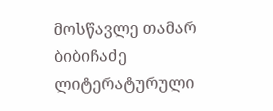მოსწავლე თამარ ბიბიჩაძე
ლიტერატურული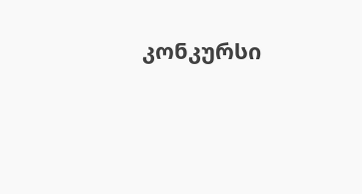კონკურსი